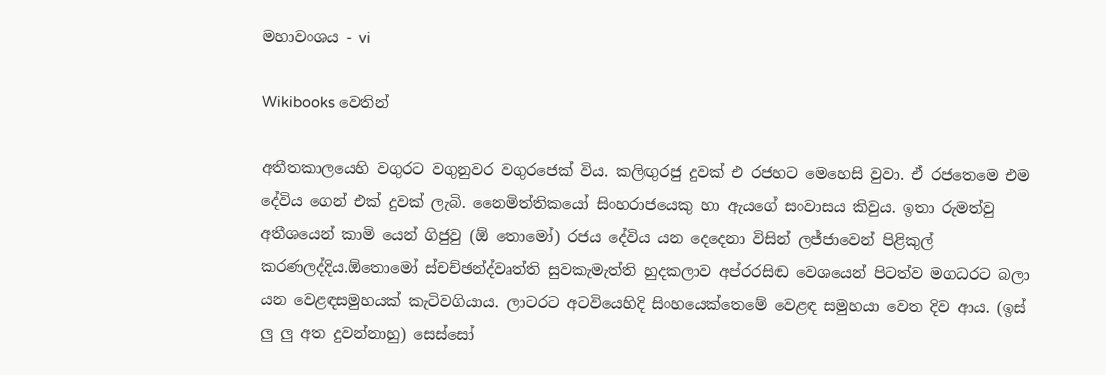මහාවංශය - vi

Wikibooks වෙතින්

අතීතකාලයෙහි වගුරට වගුනුවර වගුරජෙක් විය. කලිඟුරජු දුවක් එ රජහට මෙ‍හෙසි වුවා. ඒ රජතෙමෙ එම දේවිය ගෙන් එක් දුවක් ලැබි. නෛමිත්තිකයෝ සිංහරාජයෙකු හා ඇ‍යගේ සංවාසය කිවුය. ඉතා රුමත්වු අතීශයෙන් කාමි යෙන් ගිජුවු (ඕ තොමෝ) රජය දේවිය යන දෙදෙනා විසින් ලජ්ජාවෙන් පිළිකුල් කරණලද්දිය.ඕතොමෝ ස්චච්ඡන්ද්වෘත්ති සුවකැමැත්ති හුදකලාව අප්රරසිඬ වෙශයෙන් පිටත්ව මගධරට බලා යන වෙළඳසමුහයක් කැටිවගියාය. ලාටරට අටවියෙහිදි සිංහයෙක්තෙමේ වෙළඳ සමුහයා වෙත දිව ආය. (ඉස් ලු ලු අත දුවන්නාහු) සෙස්සෝ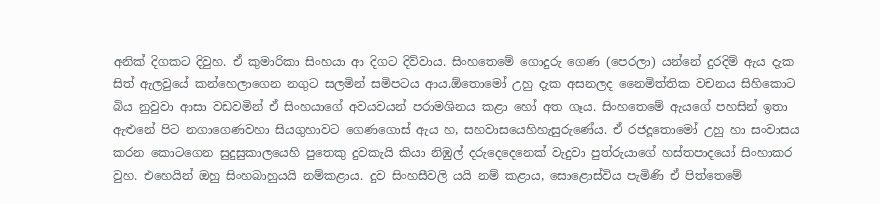අනික් දිගකට දිවුහ. ඒ කුමාරිකා සිංහයා ආ දිගට දිව්වාය. සිංහතෙමේ ගොදුරු ගෙණ (පෙරලා) යන්නේ දුරදිම් ඇය දැක සිත් ඇලවුයේ කන්හෙලාගෙන නගුට සලමින් සමිපටය ආය.ඕතොමෝ උහු දැක අසනලද නෛමිත්තික වචනය සිහිකොට බිය නුවුවා ආසා වඩවමින් ඒ සිංහයාගේ අවයවයන් පරාමශිනය කළා හෝ අත ගෑය. සිංහතෙමේ ඇයගේ පහසින් ඉතා ඇළුනේ පිට නගාගෙණවහා සියගුහාවට ගෙණගොස් ඇය හ, සහවාසයෙහිහැසුරුණේය. ඒ රජදූතොමෝ උහු හා සංවාසය කරන කොටගෙන සුදුසුකාලයෙහි පුතෙකු දුවකැයි කියා නිඹුල් දරුදෙදෙනෙක් වැදුවා පුත්රුයාගේ හස්තපාදයෝ සිංහාකර වුහ. එහෙයින් ඔහු සිංහබාහුයයි නම්කළාය. දුව සිංහසීවලි යයි නම් කළාය, සොළොස්විය පැමිණි ඒ පිත්තෙමේ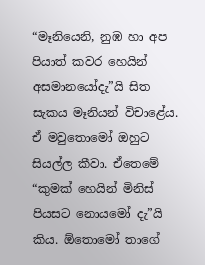“මෑනියෙනි, නුඹ හා අප පියාත් කවර හෙයින් අසමානයෝදැ”යි සිත සැකය මෑනියන් විචාළේය. ඒ මවුතොමෝ ඔහුට සියල්ල කීවා. ඒතෙමේ “කුමක් හෙයින් මිනිස් පියසට නොයමෝ දැ”යි කිය. ඕතොමෝ තාගේ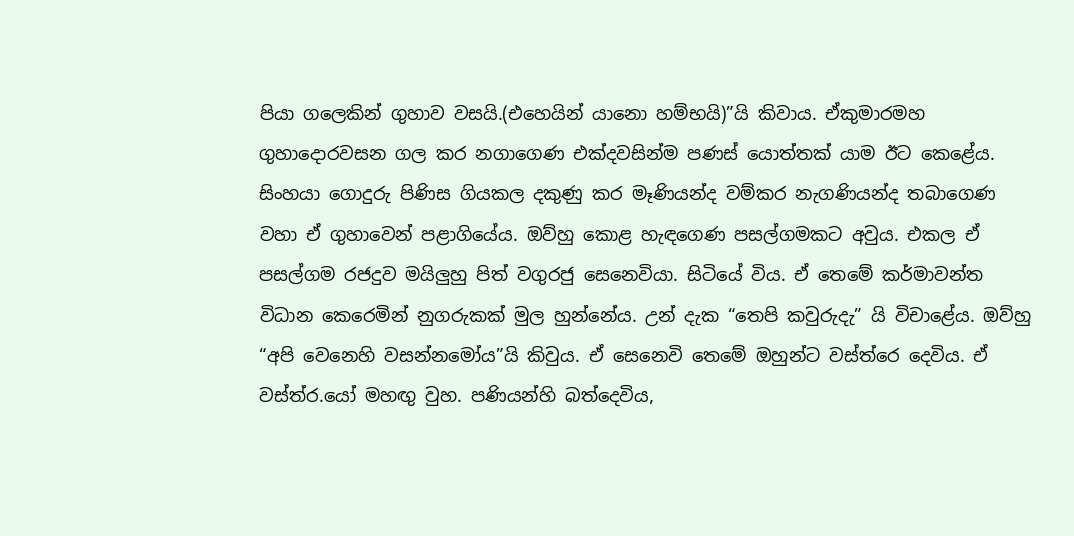පියා ගලෙකින් ගුහාව වසයි.(එහෙයින් යානො හම්භයි)”යි කිවාය. ඒකුමාරමහ ගුහාදොරවසන ගල කර නගාගෙණ එක්දවසින්ම පණස් යොත්තක් යාම ඊට කෙළේය. සිංහයා ගොදුරු පිණිස ගියකල දකුණු කර මෑණියන්ද වම්කර නැගණියන්ද තබාගෙණ වහා ඒ ගුහාවෙන් පළාගියේය. ඔව්හු කොළ හැඳගෙණ පසල්ගමකට අවුය. එකල ඒ පසල්ගම රජදුව මයිලුහු පිත් වගුරජු සෙනෙවියා. සිටියේ විය. ඒ තෙමේ කර්මාවන්ත විධාන කෙරෙමින් නුගරුකක් මුල හුන්නේය. උන් දැක “තෙපි කවුරුදැ” යි විචාළේය. ඔව්හු “අපි වෙනෙහි වසන්නමෝය”යි කිවුය. ඒ සෙනෙවි තෙමේ ඔහුන්ට වස්ත්රෙ දෙවිය. ඒ වස්ත්ර.යෝ මහඟු වුහ. පණියන්හි බත්දෙවිය,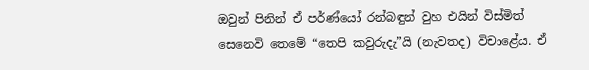ඔවුන් පිනින් ඒ පර්ණ්යෝ රන්බඳුන් වුහ එයින් විස්මිත් සෙනෙවි තෙමේ “තෙපි කවුරුදැ”යි (නැවතද) විචාළේය. ඒ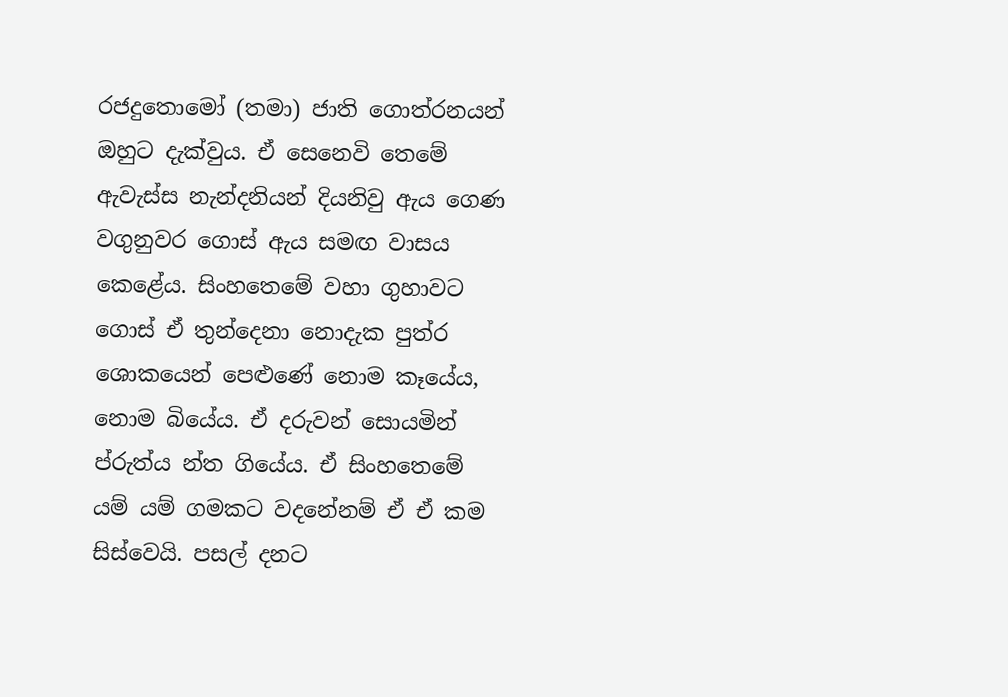රජදුතොමෝ (තමා) ජාති ගොත්රනයන් ඔහුට දැක්වුය. ඒ සෙනෙවි තෙමේ ඇවැස්ස නැන්දනියන් දියනිවු ඇය ගෙණ වගුනුවර ගොස් ඇය සමඟ වාසය කෙළේය. සිංහතෙමේ වහා ගුහාවට ගොස් ඒ තුන්දෙනා නොදැක පුත්ර ශොකයෙන් පෙළුණේ නොම කෑයේය, නොම බියේය. ඒ දරුවන් සොයමින් ප්රුත්ය න්ත ගි‍යේය. ඒ සිංහතෙමේ යම් යම් ගමකට වදනේනම් ඒ ඒ කම සිස්වෙයි. පසල් දනට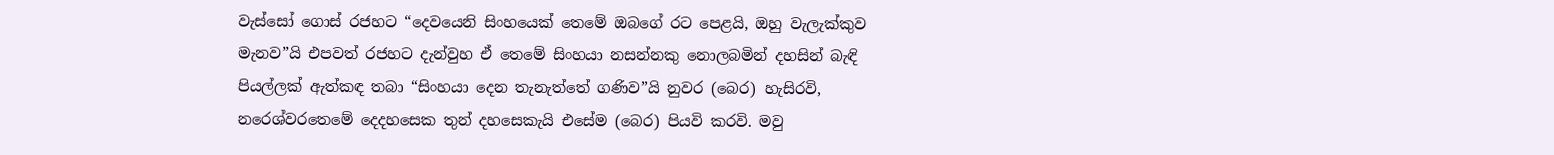වැස්සෝ ගොස් රජහට “දෙවයෙනි සිංහයෙක් තෙමේ ඔබගේ රට පෙළයි, ඔහු වැලැක්කුව මැනව”යි එපවත් රජහට දැන්වුහ ඒ තෙමේ සිංහයා නසන්නකු නොලබමින් දහසින් බැඳි පියල්ලක් ඇත්කඳ තබා “සිංහයා දෙන තැනැත්තේ ගණිව”යි නුවර (බෙර) හැසිරවි, නරෙශ්වරතෙමේ දෙ‍දහසෙක තුන් දහසෙකැයි එසේම (බෙර) පියවි කරවි. මවු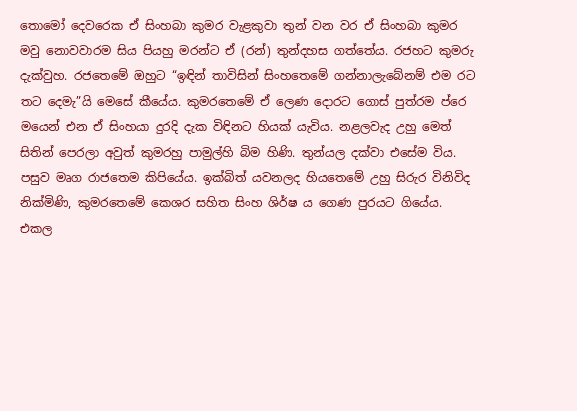තොමෝ දෙවරෙක ඒ සිංහබා කුමර වැළකුවා තුන් වන වර ඒ සිංහබා කුමර මවු නොවවාරම සිය පියහු මරන්ට ඒ (රන්) තුන්දහස ගත්තේය. රජහට කුමරු දැක්වුහ. රජතෙමේ ඔහුට “ඉඳින් තාවිසින් සිංහතෙමේ ගන්නාලැබේනම් එම රට තට දෙමැ”යි මෙසේ කීයේය. කුමරතෙමේ ඒ ලෙණ දොරට ගොස් පුත්රම ප්රෙ මයෙන් එන ඒ සිංහයා දුරදි දැක විඳිනට හියක් යැවිය. නළලවැද උහු මෙත් සිතින් පෙරලා අවුත් කුමරහු පාමුල්හි බිම හිණි. තුන්යල දක්වා එසේම විය. පසුව මෘග රාජතෙම කිපියේය. ඉක්බිත් යවනලද හියතෙමේ උහු සිරුර විනිවිද නික්මිණි, කුමරතෙමේ කෙශර සහිත සිංහ ශිර්ෂ ය ගෙණ පුරයට ගියේය. එකල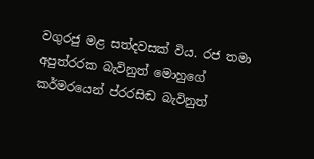වගුරජු මළ සත්දවසක් විය. රජ තමා අපුත්රරක බැවිනුත් මොහුගේ කර්මරයෙන් ප්රරසිඬ බැවිනුත්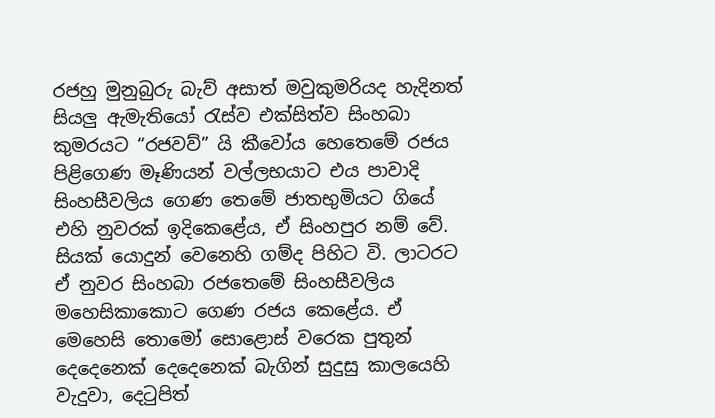රජහු මුනුබුරු බැව් අසාත් මවුකුමරියද හැදිනත් සියලු ඇමැතියෝ රැස්ව එක්සිත්ව සිංහබා කුමරයට “රජවව්” යි කී‍වෝය හෙතෙමේ රජය පිළිගෙණ මෑණියන් වල්ලභයාට එය පාවාදි සිංහසීවලිය ගෙණ තෙමේ ජාතභුමියට ගියේ එහි නුවරක් ඉදිකෙළේය, ඒ සිංහපුර නම් වේ. සියක් යොදුන් වෙනෙහි ගම්ද පිහිට වි. ලාටරට ඒ නුවර සිංහබා රජතෙමේ සිංහසීවලිය මහෙසිකාකොට ගෙණ රජය කෙළේය. ඒ මෙහෙසි තො‍මෝ සොළොස් වරෙක පුතුන් දෙදෙනෙක් දෙදෙනෙක් බැගින් සුදුසු කාලයෙහි වැදුවා, දෙටුපිත්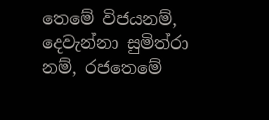තෙ‍මේ විජයනම්, දෙවැන්නා සුමිත්රා නම්, රජතෙමේ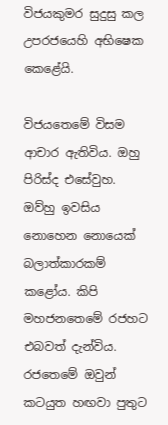විජයකුමර සුදුසු කල උපරජයෙහි අභිෂෙක කෙළේයි.

විජයතෙමේ විසම ආචාර ඇතිවිය. ඔහු පිරිස්ද එසේවුහ. ඔව්හු ඉවසිය නොහෙන නොයෙක් බලාත්කාරකම් කළෝය. කිපි මහජනතෙමේ රජහට එබවත් දැන්විය. රජතෙමේ ඔවුන් කටයුත හඟවා පුතුට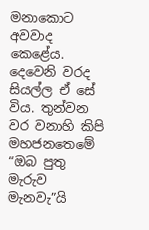මනාකොට අවවාද කෙළේය. දෙවෙනි වරද සියල්ල ඒ සේ විය. තුන්වන වර වනාහි කිපි මහජනතෙමේ “ඔබ පුතු මැරුව මැනවැ”යි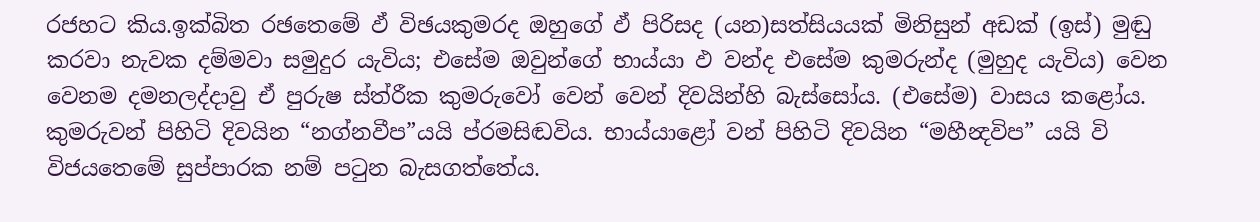රජහට කිය.ඉක්බිත රඡතෙමේ ඵ් විඡයකුමරද ඔහුගේ ඵ් පිරිසද (යන)සත්සියයක් මිනිසුන් අඩක් (ඉස්) මුඬු කරවා නැවක දම්මවා සමුදුර යැවිය; එසේම ඔවුන්ගේ භාය්යා ඵ වන්ද එසේම කුමරුන්ද (මුහුද යැවිය) වෙන වෙනම දමනලද්දාවු ඒ පුරුෂ ස්ත්රීක කුමරුවෝ වෙන් වෙන් දිවයින්හි බැස්සෝය. (එසේම) වාසය කළෝය. කුමරුවන් පිහිටි දිවයින “නග්නවීප”යයි ප්රමසිඬවිය. භාය්යාළෝ වන් පිහිටි දිවයින “මහීන්‍දවිප” යයි වි විජයතෙමේ සුප්පාරක නම් පටුන බැසගත්තේය.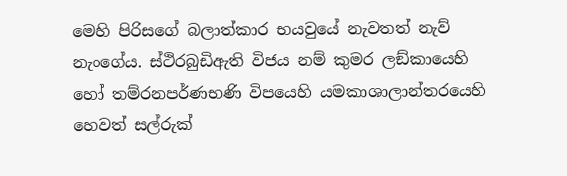මෙහි පිරිසගේ බලාත්කාර භයවුයේ නැවතත් නැව් නැංගේය. ස්ථිරබුඩිඇති විජය නම් කුමර ලඞ්කායෙහි හෝ තම්රනපර්ණභණි විපයෙහි යමකාශාලාන්තරයෙහි හෙවත් සල්රුක්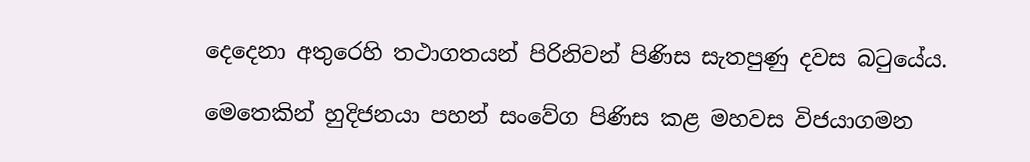දෙදෙනා අතුරෙහි තථාගතයන් පිරිනිවන් පිණිස සැතපුණු දවස බටුයේය.

මෙතෙකින් හුදිජනයා පහන් සංවේග පිණිස කළ මහවස විජයාගමන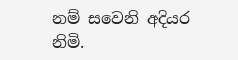නම් සවෙනි අදියර නිමි.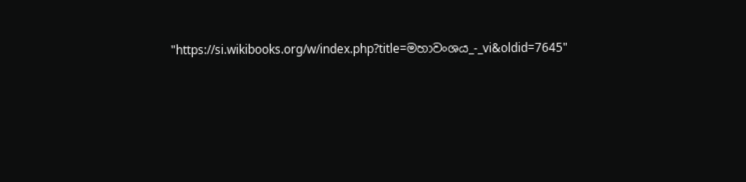"https://si.wikibooks.org/w/index.php?title=මහාවංශය_-_vi&oldid=7645"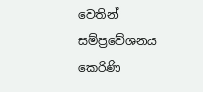වෙතින් සම්ප්‍රවේශනය කෙරිණි